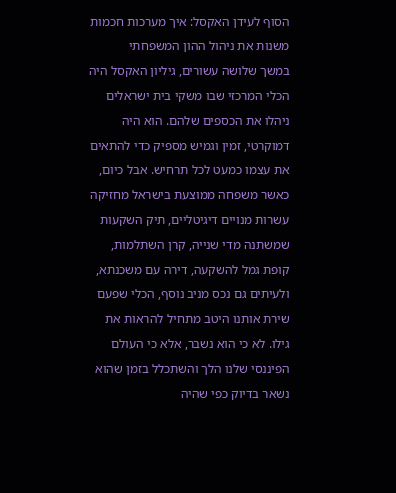הסוף לעידן האקסל: איך מערכות חכמות משנות את ניהול ההון המשפחתי
במשך שלושה עשורים, גיליון האקסל היה הכלי המרכזי שבו משקי בית ישראלים ניהלו את הכספים שלהם. הוא היה דמוקרטי, זמין וגמיש מספיק כדי להתאים את עצמו כמעט לכל תרחיש. אבל כיום, כאשר משפחה ממוצעת בישראל מחזיקה עשרות מנויים דיגיטליים, תיק השקעות שמשתנה מדי שנייה, קרן השתלמות, קופת גמל להשקעה, דירה עם משכנתא, ולעיתים גם נכס מניב נוסף, הכלי שפעם שירת אותנו היטב מתחיל להראות את גילו. לא כי הוא נשבר, אלא כי העולם הפיננסי שלנו הלך והשתכלל בזמן שהוא נשאר בדיוק כפי שהיה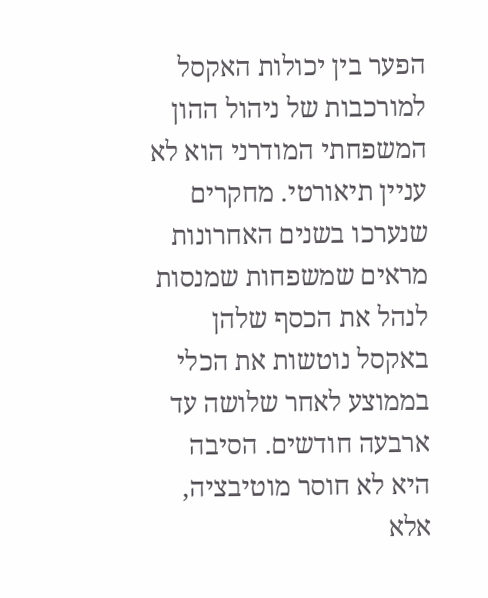הפער בין יכולות האקסל למורכבות של ניהול ההון המשפחתי המודרני הוא לא עניין תיאורטי. מחקרים שנערכו בשנים האחרונות מראים שמשפחות שמנסות לנהל את הכסף שלהן באקסל נוטשות את הכלי בממוצע לאחר שלושה עד ארבעה חודשים. הסיבה היא לא חוסר מוטיבציה, אלא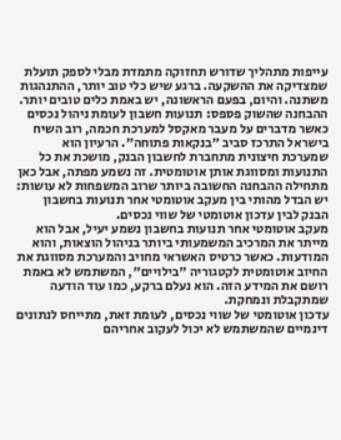עייפות מתהליך שדורש תחזוקה מתמדת מבלי לספק תועלת שמצדיקה את ההשקעה. ברגע שיש כלי טוב יותר, ההתנהגות משתנה. והיום, בפעם הראשונה, יש באמת כלים טובים יותר.
ההבחנה שהשוק פספס: תנועות חשבון לעומת ניהול נכסים
כאשר מדברים על מעבר מאקסל למערכת חכמה, רוב השיח בישראל התרכז סביב "בנקאות פתוחה". הרעיון הוא שמערכת חיצונית מתחברת לחשבון הבנק, מושכת את כל התנועות ומסווגת אותן אוטומטית. זה נשמע מפתה, אבל כאן מתחילה ההבחנה החשובה ביותר שרוב המשפחות לא עושות: יש הבדל מהותי בין מעקב אוטומטי אחר תנועות בחשבון הבנק לבין עדכון אוטומטי של שווי נכסים.
מעקב אוטומטי אחר תנועות בחשבון נשמע יעיל, אבל הוא מייתר את המרכיב המשמעותי ביותר בניהול הוצאות, והוא המודעות. כאשר כרטיס האשראי מחויב והמערכת מסווגת את החיוב אוטומטית לקטגוריה "בילויים", המשתמש לא באמת רושם את המידע הזה. הוא נעלם ברקע, כמו עוד הודעה שמתקבלת ונמחקת.
עדכון אוטומטי של שווי נכסים, לעומת זאת, מתייחס לנתונים דינמיים שהמשתמש לא יכול לעקוב אחריהם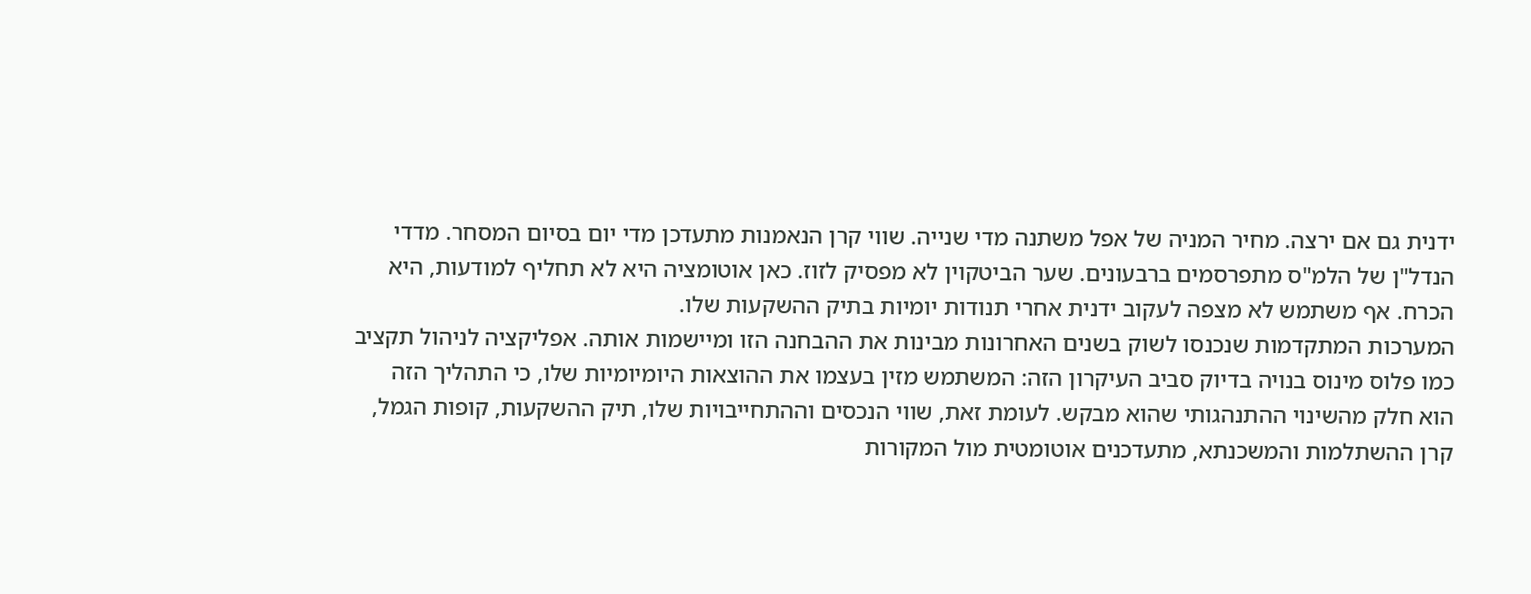ידנית גם אם ירצה. מחיר המניה של אפל משתנה מדי שנייה. שווי קרן הנאמנות מתעדכן מדי יום בסיום המסחר. מדדי הנדל"ן של הלמ"ס מתפרסמים ברבעונים. שער הביטקוין לא מפסיק לזוז. כאן אוטומציה היא לא תחליף למודעות, היא הכרח. אף משתמש לא מצפה לעקוב ידנית אחרי תנודות יומיות בתיק ההשקעות שלו.
המערכות המתקדמות שנכנסו לשוק בשנים האחרונות מבינות את ההבחנה הזו ומיישמות אותה. אפליקציה לניהול תקציב כמו פלוס מינוס בנויה בדיוק סביב העיקרון הזה: המשתמש מזין בעצמו את ההוצאות היומיומיות שלו, כי התהליך הזה הוא חלק מהשינוי ההתנהגותי שהוא מבקש. לעומת זאת, שווי הנכסים וההתחייבויות שלו, תיק ההשקעות, קופות הגמל, קרן ההשתלמות והמשכנתא, מתעדכנים אוטומטית מול המקורות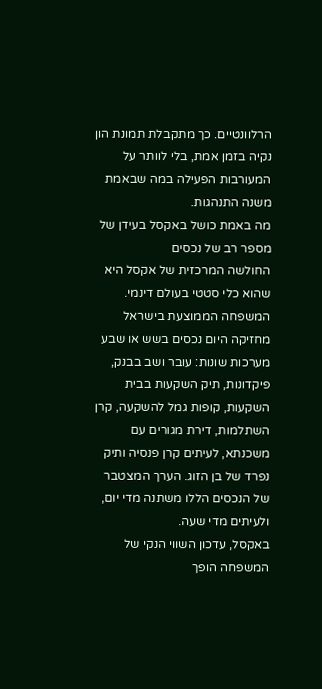הרלוונטיים. כך מתקבלת תמונת הון נקיה בזמן אמת, בלי לוותר על המעורבות הפעילה במה שבאמת משנה התנהגות.
מה באמת כושל באקסל בעידן של מספר רב של נכסים
החולשה המרכזית של אקסל היא שהוא כלי סטטי בעולם דינמי. המשפחה הממוצעת בישראל מחזיקה היום נכסים בשש או שבע מערכות שונות: עובר ושב בבנק, פיקדונות, תיק השקעות בבית השקעות, קופות גמל להשקעה, קרן השתלמות, דירת מגורים עם משכנתא, לעיתים קרן פנסיה ותיק נפרד של בן הזוג. הערך המצטבר של הנכסים הללו משתנה מדי יום, ולעיתים מדי שעה.
באקסל, עדכון השווי הנקי של המשפחה הופך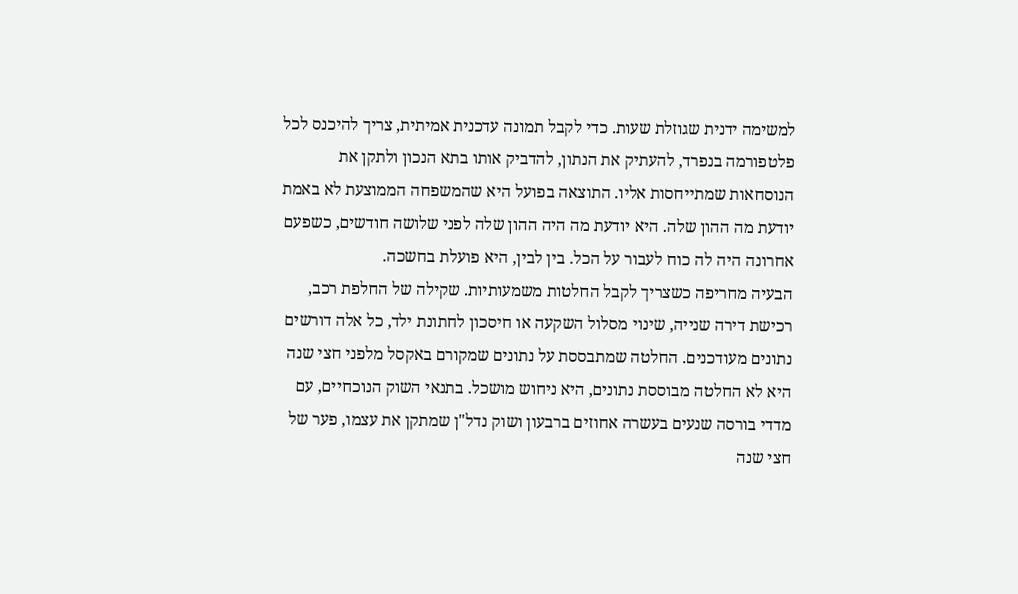למשימה ידנית שגוזלת שעות. כדי לקבל תמונה עדכנית אמיתית, צריך להיכנס לכל פלטפורמה בנפרד, להעתיק את הנתון, להדביק אותו בתא הנכון ולתקן את הנוסחאות שמתייחסות אליו. התוצאה בפועל היא שהמשפחה הממוצעת לא באמת יודעת מה ההון שלה. היא יודעת מה היה ההון שלה לפני שלושה חודשים, כשפעם אחרונה היה לה כוח לעבור על הכל. בין לבין, היא פועלת בחשכה.
הבעיה מחריפה כשצריך לקבל החלטות משמעותיות. שקילה של החלפת רכב, רכישת דירה שנייה, שינוי מסלול השקעה או חיסכון לחתונת ילד, כל אלה דורשים נתונים מעודכנים. החלטה שמתבססת על נתונים שמקורם באקסל מלפני חצי שנה היא לא החלטה מבוססת נתונים, היא ניחוש מושכל. בתנאי השוק הנוכחיים, עם מדדי בורסה שנעים בעשרה אחוזים ברבעון ושוק נדל"ן שמתקן את עצמו, פער של חצי שנה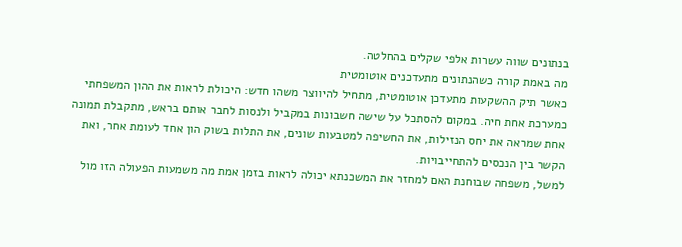בנתונים שווה עשרות אלפי שקלים בהחלטה.
מה באמת קורה כשהנתונים מתעדכנים אוטומטית
כאשר תיק ההשקעות מתעדכן אוטומטית, מתחיל להיווצר משהו חדש: היכולת לראות את ההון המשפחתי כמערכת אחת חיה. במקום להסתכל על שישה חשבונות במקביל ולנסות לחבר אותם בראש, מתקבלת תמונה אחת שמראה את יחס הנזילות, את החשיפה למטבעות שונים, את התלות בשוק הון אחד לעומת אחר, ואת הקשר בין הנכסים להתחייבויות.
למשל, משפחה שבוחנת האם למחזר את המשכנתא יכולה לראות בזמן אמת מה משמעות הפעולה הזו מול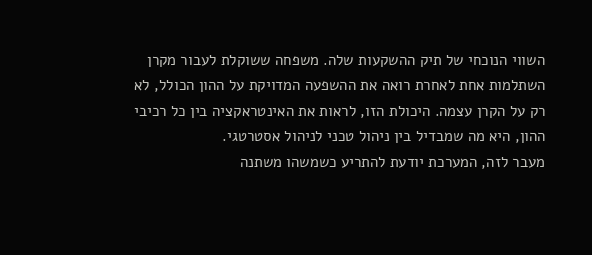השווי הנוכחי של תיק ההשקעות שלה. משפחה ששוקלת לעבור מקרן השתלמות אחת לאחרת רואה את ההשפעה המדויקת על ההון הכולל, לא רק על הקרן עצמה. היכולת הזו, לראות את האינטראקציה בין כל רכיבי ההון, היא מה שמבדיל בין ניהול טכני לניהול אסטרטגי.
מעבר לזה, המערכת יודעת להתריע כשמשהו משתנה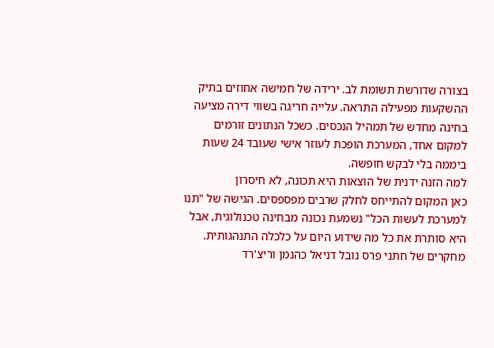בצורה שדורשת תשומת לב. ירידה של חמישה אחוזים בתיק ההשקעות מפעילה התראה. עלייה חריגה בשווי דירה מציעה בחינה מחדש של תמהיל הנכסים. כשכל הנתונים זורמים למקום אחד, המערכת הופכת לעוזר אישי שעובד 24 שעות ביממה בלי לבקש חופשה.
למה הזנה ידנית של הוצאות היא תכונה, לא חיסרון
כאן המקום להתייחס לחלק שרבים מפספסים. הגישה של "תנו למערכת לעשות הכל" נשמעת נכונה מבחינה טכנולוגית, אבל היא סותרת את כל מה שידוע היום על כלכלה התנהגותית. מחקרים של חתני פרס נובל דניאל כהנמן וריצ'רד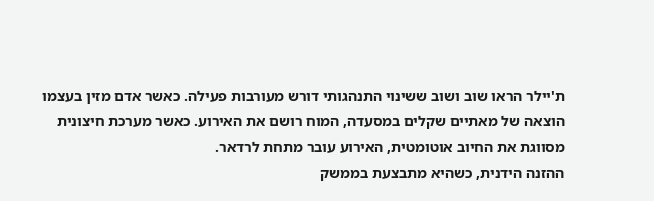ת'יילר הראו שוב ושוב ששינוי התנהגותי דורש מעורבות פעילה. כאשר אדם מזין בעצמו הוצאה של מאתיים שקלים במסעדה, המוח רושם את האירוע. כאשר מערכת חיצונית מסווגת את החיוב אוטומטית, האירוע עובר מתחת לרדאר.
ההזנה הידנית, כשהיא מתבצעת בממשק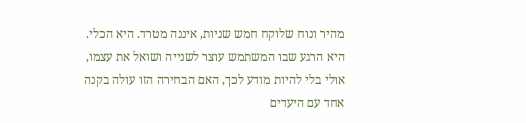מהיר ונוח שלוקח חמש שניות, איננה מטרד. היא הכלי. היא הרגע שבו המשתמש עוצר לשנייה ושואל את עצמו, אולי בלי להיות מודע לכך, האם הבחירה הזו עולה בקנה אחד עם היעדים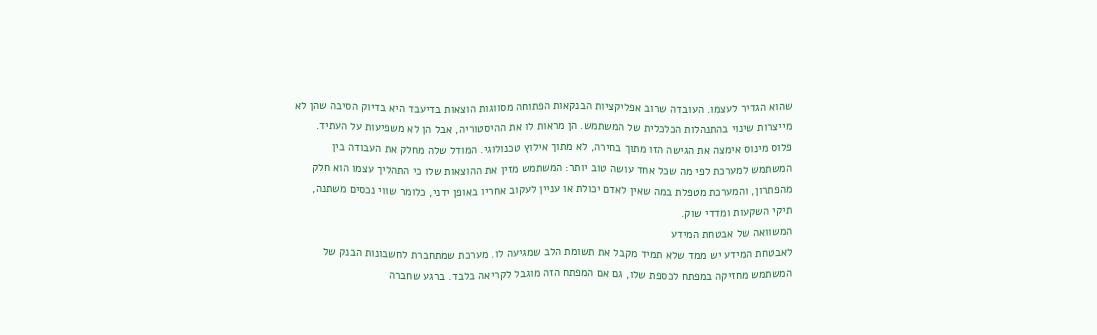שהוא הגדיר לעצמו. העובדה שרוב אפליקציות הבנקאות הפתוחה מסווגות הוצאות בדיעבד היא בדיוק הסיבה שהן לא מייצרות שינוי בהתנהלות הכלכלית של המשתמש. הן מראות לו את ההיסטוריה, אבל הן לא משפיעות על העתיד.
פלוס מינוס אימצה את הגישה הזו מתוך בחירה, לא מתוך אילוץ טכנולוגי. המודל שלה מחלק את העבודה בין המשתמש למערכת לפי מה שכל אחד עושה טוב יותר: המשתמש מזין את ההוצאות שלו כי התהליך עצמו הוא חלק מהפתרון, והמערכת מטפלת במה שאין לאדם יכולת או עניין לעקוב אחריו באופן ידני, כלומר שווי נכסים משתנה, תיקי השקעות ומדדי שוק.
המשוואה של אבטחת המידע
לאבטחת המידע יש ממד שלא תמיד מקבל את תשומת הלב שמגיעה לו. מערכת שמתחברת לחשבונות הבנק של המשתמש מחזיקה במפתח לכספת שלו, גם אם המפתח הזה מוגבל לקריאה בלבד. ברגע שחברה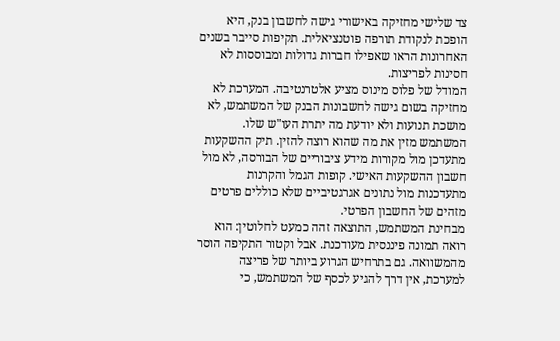צד שלישי מחזיקה באישורי גישה לחשבון בנק, היא הופכת לנקודת תורפה פוטנציאלית. תקיפות סייבר בשנים האחרונות הראו שאפילו חברות גדולות ומבוססות לא חסינות לפריצות.
המודל של פלוס מינוס מציע אלטרנטיבה. המערכת לא מחזיקה בשום גישה לחשבונות הבנק של המשתמש, לא מושכת תנועות ולא יודעת מה יתרת העו"ש שלו. המשתמש מזין את מה שהוא רוצה להזין. תיק ההשקעות מתעדכן מול מקורות מידע ציבוריים של הבורסה, לא מול חשבון ההשקעות האישי. קופות הגמל והקרנות מתעדכנות מול נתונים אגרגטיביים שלא כוללים פרטים מזהים של החשבון הפרטי.
מבחינת המשתמש, התוצאה זהה כמעט לחלוטין: הוא רואה תמונה פיננסית מעודכנת. אבל וקטור התקיפה הוסר מהמשוואה. גם בתרחיש הגרוע ביותר של פריצה למערכת, אין דרך להגיע לכסף של המשתמש, כי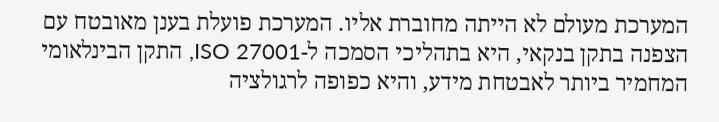המערכת מעולם לא הייתה מחוברת אליו. המערכת פועלת בענן מאובטח עם הצפנה בתקן בנקאי, היא בתהליכי הסמכה ל-ISO 27001, התקן הבינלאומי המחמיר ביותר לאבטחת מידע, והיא כפופה לרגולציה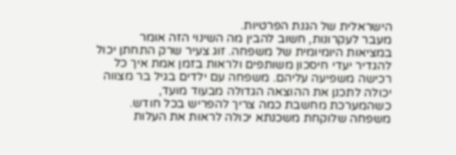הישראלית של הגנת הפרטיות.
מעבר לעקרונות, חשוב להבין מה השינוי הזה אומר במציאות היומיומית של משפחה. זוג צעיר שרק התחתן יכול להגדיר יעדי חיסכון משותפים ולראות בזמן אמת איך כל רכישה משפיעה עליהם. משפחה עם ילדים בגיל בר מצווה יכולה לתכנן את ההוצאה הגדולה מבעוד מועד, כשהמערכת מחשבת כמה צריך להפריש בכל חודש. משפחה שלוקחת משכנתא יכולה לראות את העלות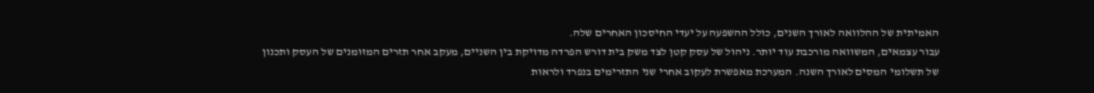האמיתית של ההלוואה לאורך השנים, כולל ההשפעה על יעדי החיסכון האחרים שלה.
עבור עצמאים, המשוואה מורכבת עוד יותר. ניהול של עסק קטן לצד משק בית דורש הפרדה מדויקת בין השניים, מעקב אחר תזרים המזומנים של העסק ותכנון של תשלומי המסים לאורך השנה. המערכת מאפשרת לעקוב אחרי שני התזרימים בנפרד ולראות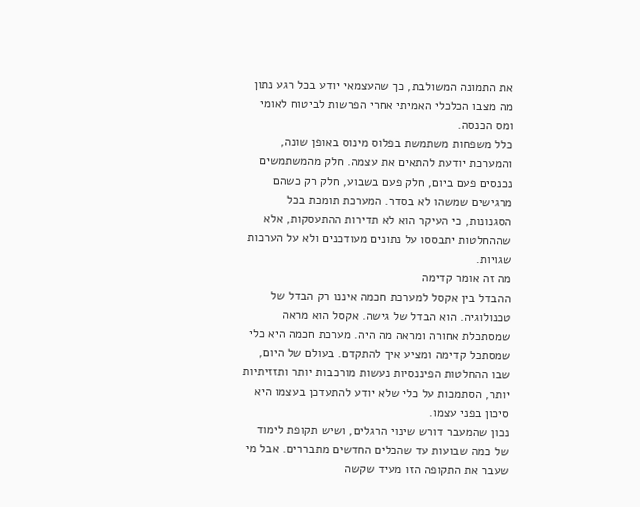את התמונה המשולבת, כך שהעצמאי יודע בכל רגע נתון מה מצבו הכלכלי האמיתי אחרי הפרשות לביטוח לאומי ומס הכנסה.
כלל משפחות משתמשת בפלוס מינוס באופן שונה, והמערכת יודעת להתאים את עצמה. חלק מהמשתמשים נכנסים פעם ביום, חלק פעם בשבוע, חלק רק כשהם מרגישים שמשהו לא בסדר. המערכת תומכת בכל הסגנונות, כי העיקר הוא לא תדירות ההתעסקות, אלא שההחלטות יתבססו על נתונים מעודכנים ולא על הערכות שגויות.
מה זה אומר קדימה
ההבדל בין אקסל למערכת חכמה איננו רק הבדל של טכנולוגיה. הוא הבדל של גישה. אקסל הוא מראה שמסתכלת אחורה ומראה מה היה. מערכת חכמה היא כלי שמסתכל קדימה ומציע איך להתקדם. בעולם של היום, שבו ההחלטות הפיננסיות נעשות מורכבות יותר ותזזיתיות יותר, הסתמכות על כלי שלא יודע להתעדכן בעצמו היא סיכון בפני עצמו.
נכון שהמעבר דורש שינוי הרגלים, ושיש תקופת לימוד של כמה שבועות עד שהכלים החדשים מתבררים. אבל מי שעבר את התקופה הזו מעיד שקשה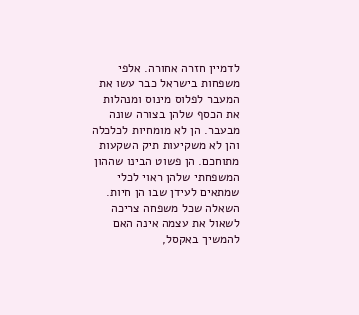לדמיין חזרה אחורה. אלפי משפחות בישראל כבר עשו את המעבר לפלוס מינוס ומנהלות את הכסף שלהן בצורה שונה מבעבר. הן לא מומחיות לכלכלה והן לא משקיעות תיק השקעות מתוחכם. הן פשוט הבינו שההון המשפחתי שלהן ראוי לכלי שמתאים לעידן שבו הן חיות.
השאלה שכל משפחה צריכה לשאול את עצמה אינה האם להמשיך באקסל,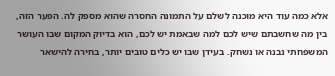אלא כמה עוד היא מוכנה לשלם על התמונה החסרה שהוא מספק לה. הפער הזה, בין מה שחשבתם שיש לכם למה שבאמת יש לכם, הוא בדיוק המקום שבו העושר המשפחתי נבנה או נשחק. בעידן שבו יש כלים טובים יותר, בחירה להישאר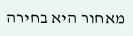מאחור היא בחירה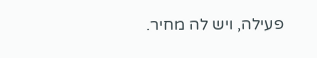פעילה, ויש לה מחיר.